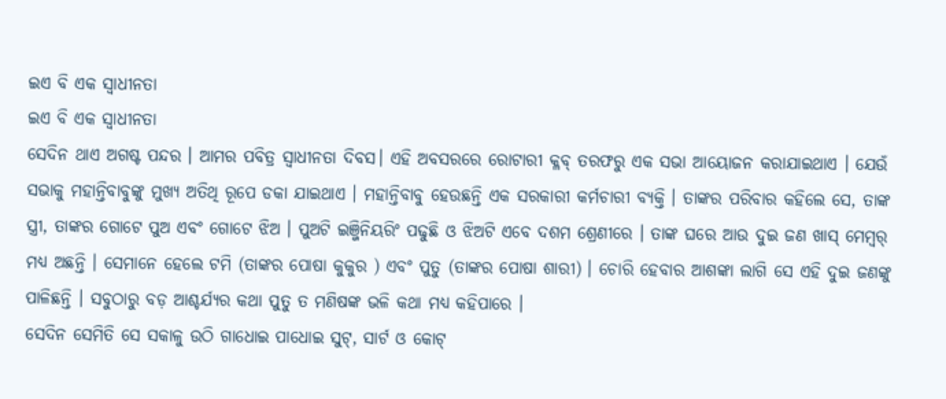ଇଏ ବି ଏକ ସ୍ୱାଧୀନତା
ଇଏ ବି ଏକ ସ୍ୱାଧୀନତା
ସେଦିନ ଥାଏ ଅଗଷ୍ଟ ପନ୍ଦର । ଆମର ପବିତ୍ର ସ୍ଵାଧୀନତା ଦିବସ। ଏହି ଅବସରରେ ରୋଟାରୀ କ୍ଳବ୍ ତରଫରୁ ଏକ ସଭା ଆୟୋଜନ କରାଯାଇଥାଏ । ଯେଉଁ ସଭାକୁ ମହାନ୍ତିବାବୁଙ୍କୁ ମୁଖ୍ୟ ଅତିଥି ରୂପେ ଡକା ଯାଇଥାଏ । ମହାନ୍ତିବାବୁ ହେଉଛନ୍ତି ଏକ ସରକାରୀ କର୍ମଚାରୀ ବ୍ୟକ୍ତି । ତାଙ୍କର ପରିବାର କହିଲେ ସେ, ତାଙ୍କ ସ୍ତ୍ରୀ, ତାଙ୍କର ଗୋଟେ ପୁଅ ଏବଂ ଗୋଟେ ଝିଅ । ପୁଅଟି ଇଞ୍ଜିନିୟରିଂ ପଢୁଛି ଓ ଝିଅଟି ଏବେ ଦଶମ ଶ୍ରେଣୀରେ । ତାଙ୍କ ଘରେ ଆଉ ଦୁଇ ଜଣ ଖାସ୍ ମେମ୍ବର୍ ମଧ୍ୟ ଅଛନ୍ତି । ସେମାନେ ହେଲେ ଟମି (ତାଙ୍କର ପୋଷା କୁକୁର ) ଏବଂ ପୁତୁ (ତାଙ୍କର ପୋଷା ଶାରୀ) । ଚୋରି ହେବାର ଆଶଙ୍କା ଲାଗି ସେ ଏହି ଦୁଇ ଜଣଙ୍କୁ ପାଳିଛନ୍ତି । ସବୁଠାରୁ ବଡ଼ ଆଶ୍ଚର୍ଯ୍ୟର କଥା ପୁତୁ ତ ମଣିଷଙ୍କ ଭଳି କଥା ମଧ୍ୟ କହିପାରେ ।
ସେଦିନ ସେମିତି ସେ ସକାଳୁ ଉଠି ଗାଧୋଇ ପାଧୋଇ ସୁଟ୍, ସାର୍ଟ ଓ କୋଟ୍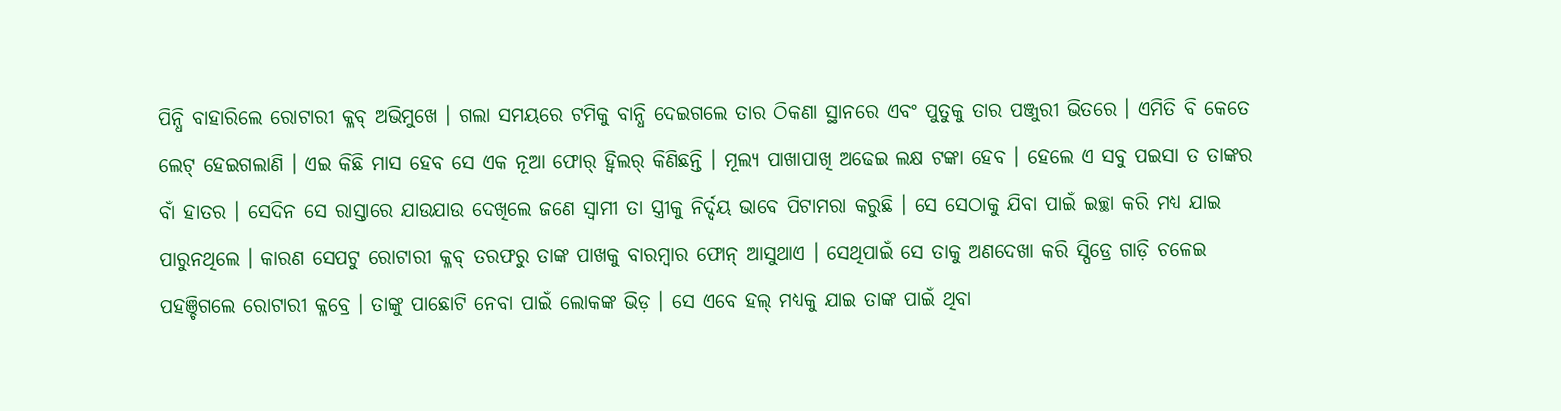ପିନ୍ଧି ବାହାରିଲେ ରୋଟାରୀ କ୍ଳବ୍ ଅଭିମୁଖେ । ଗଲା ସମୟରେ ଟମିକୁ ବାନ୍ଧି ଦେଇଗଲେ ତାର ଠିକଣା ସ୍ଥାନରେ ଏବଂ ପୁତୁକୁ ତାର ପଞ୍ଜୁରୀ ଭିତରେ । ଏମିତି ବି କେତେ ଲେଟ୍ ହେଇଗଲାଣି । ଏଇ କିଛି ମାସ ହେବ ସେ ଏକ ନୂଆ ଫୋର୍ ହ୍ୱିଲର୍ କିଣିଛନ୍ତି । ମୂଲ୍ୟ ପାଖାପାଖି ଅଢେଇ ଲକ୍ଷ ଟଙ୍କା ହେବ । ହେଲେ ଏ ସବୁ ପଇସା ତ ତାଙ୍କର ବାଁ ହାତର । ସେଦିନ ସେ ରାସ୍ତାରେ ଯାଉଯାଉ ଦେଖିଲେ ଜଣେ ସ୍ୱାମୀ ତା ସ୍ତ୍ରୀକୁ ନିର୍ଦ୍ଦୟ ଭାବେ ପିଟାମରା କରୁଛି । ସେ ସେଠାକୁ ଯିବା ପାଇଁ ଇଚ୍ଛା କରି ମଧ୍ୟ ଯାଇ ପାରୁନଥିଲେ । କାରଣ ସେପଟୁ ରୋଟାରୀ କ୍ଳବ୍ ତରଫରୁ ତାଙ୍କ ପାଖକୁ ବାରମ୍ଵାର ଫୋନ୍ ଆସୁଥାଏ । ସେଥିପାଇଁ ସେ ତାକୁ ଅଣଦେଖା କରି ସ୍ପିଡ୍ରେ ଗାଡ଼ି ଚଳେଇ ପହଞ୍ଚିଗଲେ ରୋଟାରୀ କ୍ଳବ୍ରେ । ତାଙ୍କୁ ପାଛୋଟି ନେବା ପାଇଁ ଲୋକଙ୍କ ଭିଡ଼ । ସେ ଏବେ ହଲ୍ ମଧ୍ୟକୁ ଯାଇ ତାଙ୍କ ପାଇଁ ଥିବା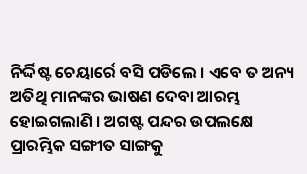ନିର୍ଦ୍ଦିଷ୍ଟ ଚେୟାର୍ରେ ବସି ପଡିଲେ । ଏବେ ତ ଅନ୍ୟ ଅତିଥି ମାନଙ୍କର ଭାଷଣ ଦେବା ଆରମ୍ଭ ହୋଇଗଲାଣି । ଅଗଷ୍ଟ ପନ୍ଦର ଉପଲକ୍ଷେ ପ୍ରାରମ୍ଭିକ ସଙ୍ଗୀତ ସାଙ୍ଗକୁ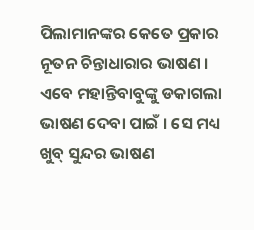ପିଲାମାନଙ୍କର କେତେ ପ୍ରକାର ନୂତନ ଚିନ୍ତାଧାରାର ଭାଷଣ । ଏବେ ମହାନ୍ତିବାବୁଙ୍କୁ ଡକାଗଲା ଭାଷଣ ଦେବା ପାଇଁ । ସେ ମଧ୍ୟ ଖୁବ୍ ସୁନ୍ଦର ଭାଷଣ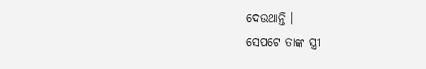ଦେଉଥାନ୍ତି ।
ସେପଟେ ତାଙ୍କ ସ୍ତ୍ରୀ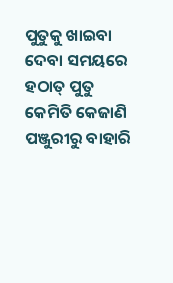ପୁତୁକୁ ଖାଇବା ଦେବା ସମୟରେ ହଠାତ୍ ପୁତୁ କେମିତି କେଜାଣି ପଞ୍ଜୁରୀରୁ ବାହାରି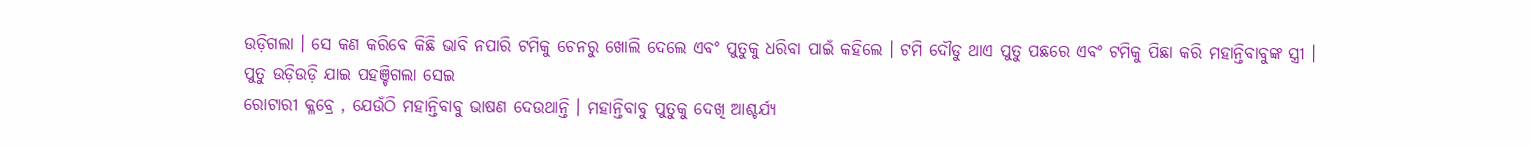ଉଡ଼ିଗଲା । ସେ କଣ କରିବେ କିଛି ଭାବି ନପାରି ଟମିକୁ ଚେନରୁ ଖୋଲି ଦେଲେ ଏବଂ ପୁତୁକୁ ଧରିବା ପାଇଁ କହିଲେ । ଟମି ଦୌଡୁ ଥାଏ ପୁତୁ ପଛରେ ଏବଂ ଟମିକୁ ପିଛା କରି ମହାନ୍ତିବାବୁଙ୍କ ସ୍ତ୍ରୀ । ପୁତୁ ଉଡ଼ିଉଡ଼ି ଯାଇ ପହଞ୍ଚିଗଲା ସେଇ
ରୋଟାରୀ କ୍ଳବ୍ରେ , ଯେଉଁଠି ମହାନ୍ତିବାବୁ ଭାଷଣ ଦେଉଥାନ୍ତି । ମହାନ୍ତିବାବୁ ପୁତୁକୁ ଦେଖି ଆଶ୍ଚର୍ଯ୍ୟ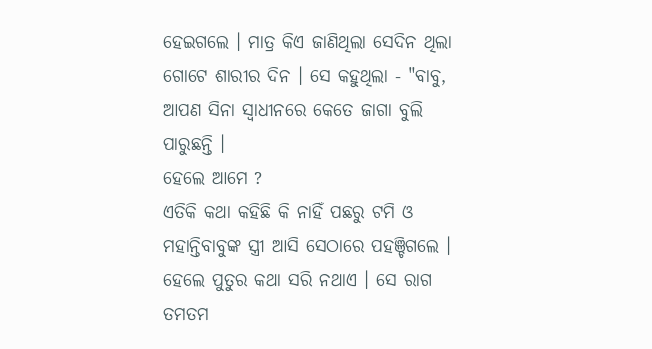ହେଇଗଲେ । ମାତ୍ର କିଏ ଜାଣିଥିଲା ସେଦିନ ଥିଲା ଗୋଟେ ଶାରୀର ଦିନ । ସେ କହୁଥିଲା - "ବାବୁ, ଆପଣ ସିନା ସ୍ଵାଧୀନରେ କେତେ ଜାଗା ବୁଲି ପାରୁଛନ୍ତି ।
ହେଲେ ଆମେ ?
ଏତିକି କଥା କହିଛି କି ନାହିଁ ପଛରୁ ଟମି ଓ ମହାନ୍ତିବାବୁଙ୍କ ସ୍ତ୍ରୀ ଆସି ସେଠାରେ ପହଞ୍ଚିଗଲେ । ହେଲେ ପୁତୁର କଥା ସରି ନଥାଏ । ସେ ରାଗ ତମତମ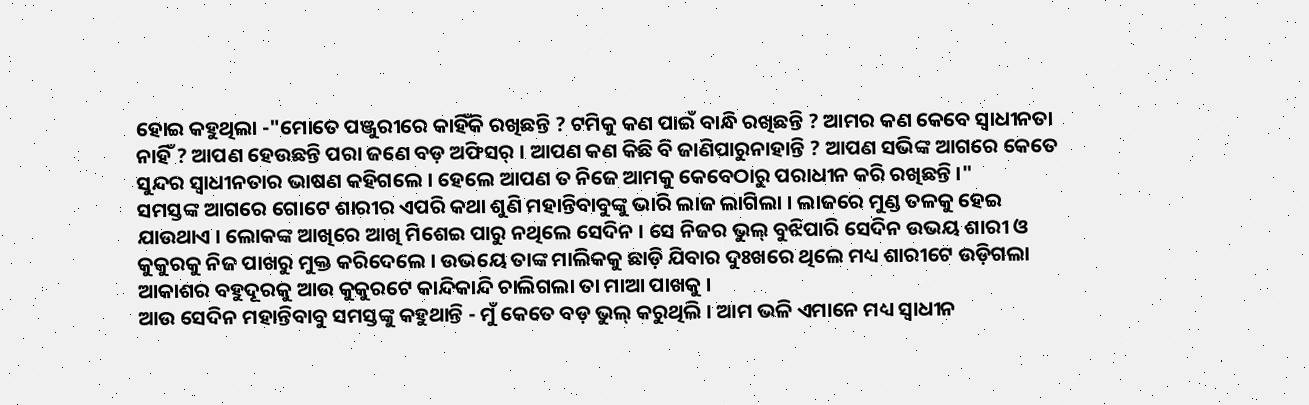ହୋଇ କହୁଥିଲା -"ମୋତେ ପଞ୍ଜୁରୀରେ କାହିଁକି ରଖିଛନ୍ତି ? ଟମିକୁ କଣ ପାଇଁ ବାନ୍ଧି ରଖିଛନ୍ତି ? ଆମର କଣ କେବେ ସ୍ଵାଧୀନତା ନାହିଁ ? ଆପଣ ହେଉଛନ୍ତି ପରା ଜଣେ ବଡ଼ ଅଫିସର୍ । ଆପଣ କଣ କିଛି ବି ଜାଣିପାରୁନାହାନ୍ତି ? ଆପଣ ସଭିଙ୍କ ଆଗରେ କେତେ ସୁନ୍ଦର ସ୍ଵାଧୀନତାର ଭାଷଣ କହିଗଲେ । ହେଲେ ଆପଣ ତ ନିଜେ ଆମକୁ କେବେଠାରୁ ପରାଧୀନ କରି ରଖିଛନ୍ତି ।"
ସମସ୍ତଙ୍କ ଆଗରେ ଗୋଟେ ଶାରୀର ଏପରି କଥା ଶୁଣି ମହାନ୍ତିବାବୁଙ୍କୁ ଭାରି ଲାଜ ଲାଗିଲା । ଲାଜରେ ମୁଣ୍ଡ ତଳକୁ ହେଇ ଯାଉଥାଏ । ଲୋକଙ୍କ ଆଖିରେ ଆଖି ମିଶେଇ ପାରୁ ନଥିଲେ ସେଦିନ । ସେ ନିଜର ଭୁଲ୍ ବୁଝିପାରି ସେଦିନ ଉଭୟ ଶାରୀ ଓ କୁକୁରକୁ ନିଜ ପାଖରୁ ମୁକ୍ତ କରିଦେଲେ । ଉଭୟେ ତାଙ୍କ ମାଲିକକୁ ଛାଡ଼ି ଯିବାର ଦୁଃଖରେ ଥିଲେ ମଧ୍ୟ ଶାରୀଟେ ଉଡ଼ିଗଲା ଆକାଶର ବହୁଦୂରକୁ ଆଉ କୁକୁରଟେ କାନ୍ଦିକାନ୍ଦି ଚାଲିଗଲା ତା ମାଆ ପାଖକୁ ।
ଆଉ ସେଦିନ ମହାନ୍ତିବାବୁ ସମସ୍ତଙ୍କୁ କହୁଥାନ୍ତି - ମୁଁ କେତେ ବଡ଼ ଭୁଲ୍ କରୁଥିଲି । ଆମ ଭଳି ଏମାନେ ମଧ୍ୟ ସ୍ଵାଧୀନ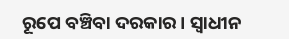ରୂପେ ବଞ୍ଚିବା ଦରକାର । ସ୍ଵାଧୀନ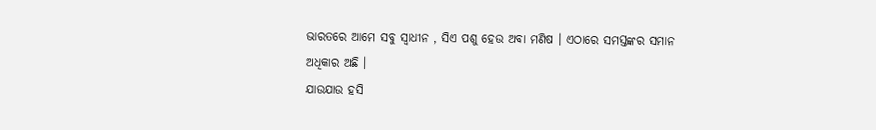ଭାରତରେ ଆମେ ସବୁ ସ୍ଵାଧୀନ , ସିଏ ପଶୁ ହେଉ ଅବା ମଣିଷ । ଏଠାରେ ସମସ୍ତଙ୍କର ସମାନ ଅଧିକାର ଅଛି ।
ଯାଉଯାଉ ହସି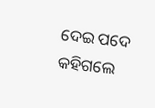ଦେଇ ପଦେ କହିଗଲେ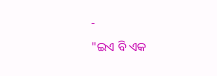-
"ଇଏ ବି ଏକ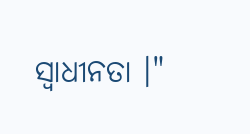ସ୍ଵାଧୀନତା ।"